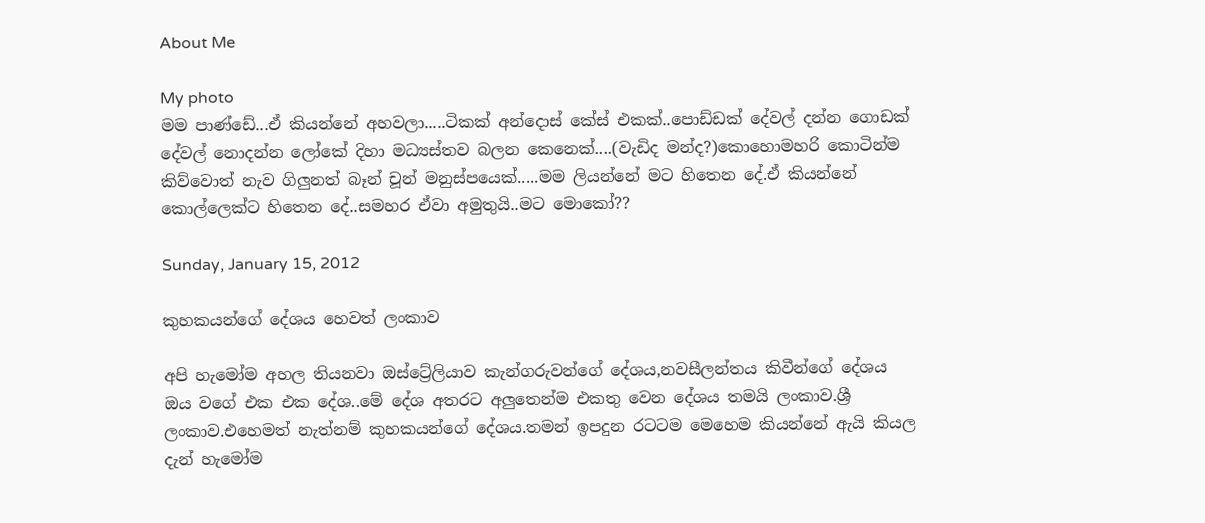About Me

My photo
මම පාණ්ඩේ...ඒ කියන්නේ අහවලා.....ටිකක් අන්දොස් කේස් එකක්..පොඩ්ඩක් දේවල් දන්න ගොඩක් දේවල් නොදන්න ලෝකේ දිහා මධ්‍යස්තව බලන කෙනෙක්....(වැඩිද මන්ද?)කොහොමහරි කොටින්ම කිව්වොත් නැව ගිලුනත් බෑන් චූන් මනුස්පයෙක්.....මම ලියන්නේ මට හිතෙන දේ.ඒ කියන්නේ කොල්ලෙක්ට හිතෙන දේ..සමහර ඒවා අමුතුයි..මට මොකෝ??

Sunday, January 15, 2012

කුහකයන්ගේ දේශය හෙවත් ලංකාව

අපි හැමෝම අහල තියනවා ඔස්ට්‍රේලියාව කැන්ගරුවන්ගේ දේශය,නවසීලන්තය කිවීන්ගේ දේශය ඔය වගේ එක එක දේශ..මේ දේශ අතරට අලුතෙන්ම එකතු වෙන දේශය තමයි ලංකාව.ශ්‍රී ලංකාව.එහෙමත් නැත්නම් කුහකයන්ගේ දේශය.තමන් ඉපදුන රටටම මෙහෙම කියන්නේ ඇයි කියල දැන් හැමෝම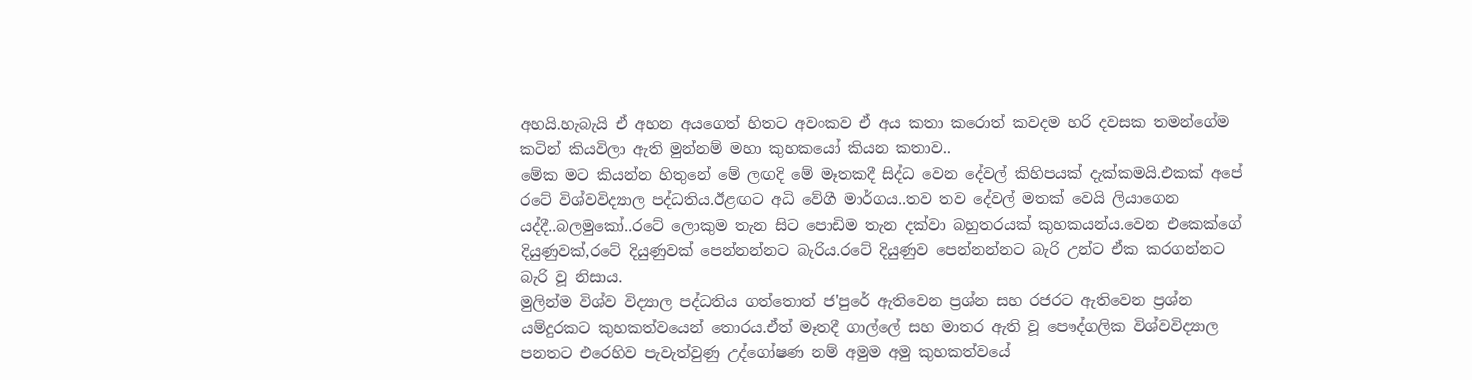අහයි.හැබැයි ඒ අහන අයගෙත් හිතට අවංකව ඒ අය කතා කරොත් කවදම හරි දවසක තමන්ගේම කටින් කියවිලා ඇති මුන්නම් මහා කුහකයෝ කියන කතාව..
මේක මට කියන්න හිතුනේ මේ ලඟදි මේ මෑතකදී සිද්ධ වෙන දේවල් කිහිපයක් දැක්කමයි.එකක් අපේ රටේ විශ්වවිද්‍යාල පද්ධතිය.ඊළඟට අධි වේගී මාර්ගය..තව තව දේවල් මතක් වෙයි ලියාගෙන යද්දී..බලමුකෝ..රටේ ලොකුම තැන සිට පොඩිම තැන දක්වා බහුතරයක් කුහකයන්ය.වෙන එකෙක්ගේ දියුණුවක්,රටේ දියුණුවක් පෙන්නන්නට බැරිය.රටේ දියුණුව පෙන්නන්නට බැරි උන්ට ඒක කරගන්නට බැරි වූ නිසාය.
මුලින්ම විශ්ව විද්‍යාල පද්ධතිය ගත්තොත් ජ'පුරේ ඇතිවෙන ප්‍රශ්න සහ රජරට ඇතිවෙන ප්‍රශ්න යම්දුරකට කුහකත්වයෙන් තොරය.ඒත් මෑතදී ගාල්ලේ සහ මාතර ඇති වූ පෞද්ගලික විශ්වවිද්‍යාල පනතට එරෙහිව පැවැත්වුණු උද්ගෝෂණ නම් අමුම අමු කුහකත්වයේ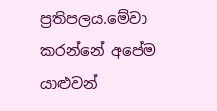ප්‍රතිපලය.මේවා කරන්නේ අපේම යාළුවන්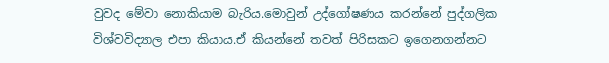වුවද මේවා නොකියාම බැරිය.මොවුන් උද්ගෝෂණය කරන්නේ පුද්ගලික විශ්වවිද්‍යාල එපා කියාය.ඒ කියන්නේ තවත් පිරිසකට ඉගෙනගන්නට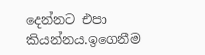දෙන්නට එපා කියන්නය.ඉගෙනීම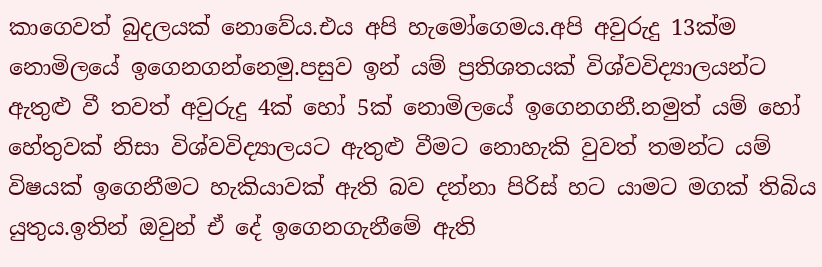කාගෙවත් බුදලයක් නොවේය.එය අපි හැමෝගෙමය.අපි අවුරුදු 13ක්ම නොමිලයේ ඉගෙනගන්නෙමු.පසුව ඉන් යම් ප්‍රතිශතයක් විශ්වවිද්‍යාලයන්ට ඇතුළු වී තවත් අවුරුදු 4ක් හෝ 5ක් නොමිලයේ ඉගෙනගනී.නමුත් යම් හෝ හේතුවක් නිසා විශ්වවිද්‍යාලයට ඇතුළු වීමට නොහැකි වුවත් තමන්ට යම් විෂයක් ඉගෙනීමට හැකියාවක් ඇති බව දන්නා පිරිස් හට යාමට මගක් තිබිය යුතුය.ඉතින් ඔවුන් ඒ දේ ඉගෙනගැනීමේ ඇති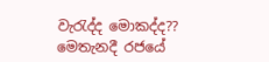වැරැද්ද මොකද්ද??
මෙතැනදී රජයේ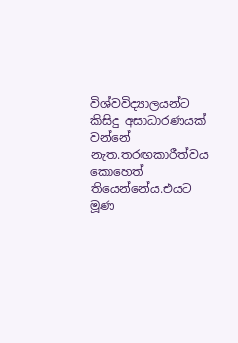විශ්වවිද්‍යාලයන්ට කිසිදු අසාධාරණයක් වන්නේ නැත.තරඟකාරීත්වය කොහෙත් තියෙන්නේය.එයට මූණ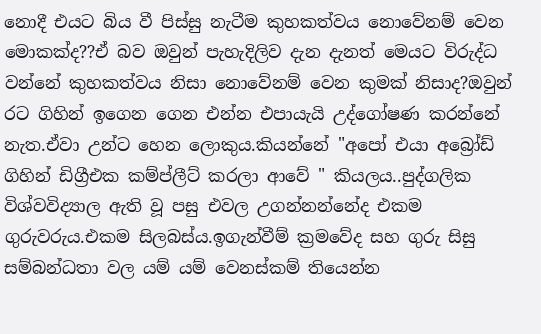නොදී එයට බිය වී පිස්සු නැටීම කුහකත්වය නොවේනම් වෙන මොකක්ද??ඒ බව ඔවුන් පැහැදිලිව දැන දැනත් මෙයට විරුද්ධ වන්නේ කුහකත්වය නිසා නොවේනම් වෙන කුමක් නිසාද?ඔවුන් රට ගිහින් ඉගෙන ගෙන එන්න එපායැයි උද්ගෝෂණ කරන්නේ නැත.ඒවා උන්ට හෙන ලොකුය.කියන්නේ "අපෝ එයා අබ්‍රෝඩ් ගිහින් ඩිග්‍රීඑක කම්ප්ලීට් කරලා ආවේ " කියලය..පුද්ගලික විශ්වවිද්‍යාල ඇති වූ පසු එවල උගන්නන්නේද එකම ගුරුවරුය.එකම සිලබස්ය.ඉගැන්වීම් ක්‍රමවේද සහ ගුරු සිසු සම්බන්ධතා වල යම් යම් වෙනස්කම් තියෙන්න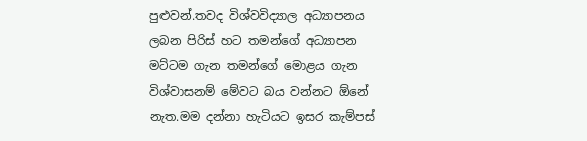පුළුවන්.තවද විශ්වවිද්‍යාල අධ්‍යාපනය ලබන පිරිස් හට තමන්ගේ අධ්‍යාපන මට්ටම ගැන තමන්ගේ මොළය ගැන විශ්වාසනම් මේවට බය වන්නට ඕනේ නැත.මම දන්නා හැටියට ඉසර කැම්පස්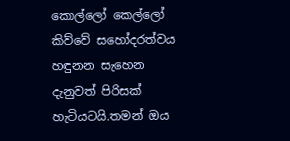කොල්ලෝ කෙල්ලෝ කිව්වේ සහෝදරත්වය හඳුනන සැහෙන දැනුවත් පිරිසක් හැටියටයි.තමන් ඔය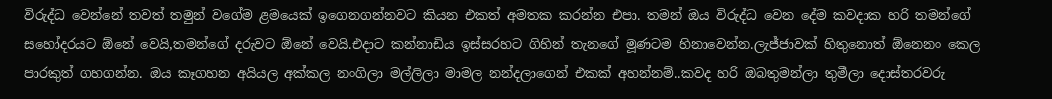විරුද්ධ වෙන්නේ තවත් තමුන් වගේම ළමයෙක් ඉගෙනගන්නවට කියන එකත් අමතක කරන්න එපා. තමන් ඔය විරුද්ධ වෙන දේම කවදාක හරි තමන්ගේ සහෝදරයට ඕනේ වෙයි,තමන්ගේ දරුවට ඕනේ වෙයි.එදාට කන්නාඩිය ඉස්සරහට ගිහින් තැනගේ මූණටම හිනාවෙන්න.ලැජ්ජාවක් හිතුනොත් ඕනෙනං කෙල පාරකුත් ගහගන්න. ඔය කෑගහන අයියල අක්කල නංගිලා මල්ලිලා මාමල නන්දලාගෙන් එකක් අහන්නම්..කවද හරි ඔබතුමන්ලා තුමීලා දොස්තරවරු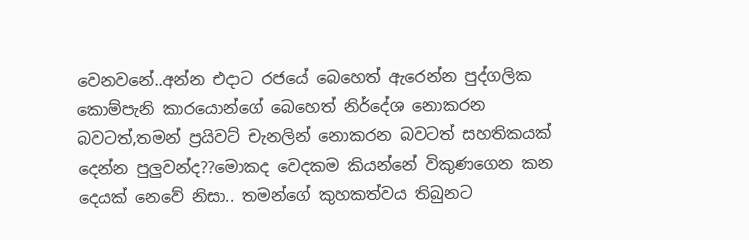වෙනවනේ..අන්න එදාට රජයේ බෙහෙත් ඇරෙන්න පුද්ගලික කොම්පැනි කාරයොන්ගේ බෙහෙත් නිර්දේශ නොකරන බවටත්,තමන් ප්‍රයිවට් චැනලින් නොකරන බවටත් සහතිකයක් දෙන්න පුලුවන්ද??මොකද වෙදකම කියන්නේ විකුණගෙන කන දෙයක් නෙවේ නිසා.. තමන්ගේ කුහකත්වය තිබුනට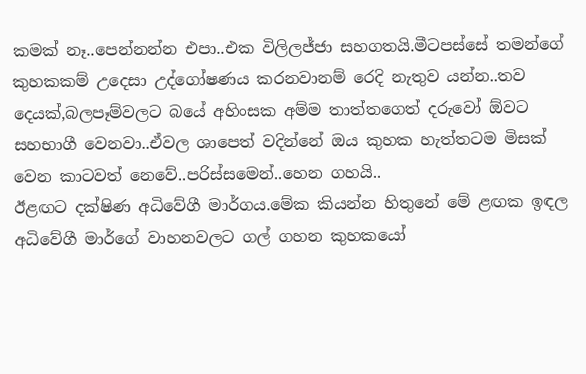කමක් නෑ..පෙන්නන්න එපා..එක විලිලජ්ජා සහගතයි.මීටපස්සේ තමන්ගේ කුහකකම් උදෙසා උද්ගෝෂණය කරනවානම් රෙදි නැතුව යන්න..තව දෙයක්,බලපෑම්වලට බයේ අහිංසක අම්ම තාත්තගෙත් දරුවෝ ඕවට සහභාගී වෙනවා..ඒවල ශාපෙත් වදින්නේ ඔය කුහක හැත්තටම මිසක් වෙන කාටවත් නෙවේ..පරිස්සමෙන්..හෙන ගහයි..
ඊළඟට දක්ෂිණ අධිවේගී මාර්ගය.මේක කියන්න හිතුනේ මේ ළඟක ඉඳල අධිවේගී මාර්ගේ වාහනවලට ගල් ගහන කුහකයෝ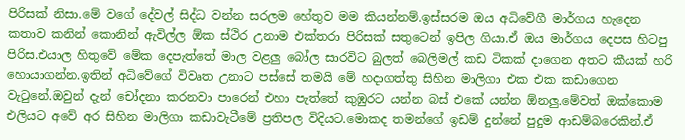පිරිසක් නිසා.මේ වගේ දේවල් සිද්ධ වන්න සරලම හේතුව මම කියන්නම්.ඉස්සරම ඔය අධිවේගී මාර්ගය හැදෙන කතාව කනින් කොනින් ඇවිල්ල ඕක ස්ථිර උනාම එක්තරා පිරිසක් සතුටෙන් ඉපිල ගියා.ඒ ඔය මාර්ගය දෙපස හිටපු පිරිස.එයාල හිතුවේ මේක දෙපැත්තේ මාල වළලු බෝල සාරවිට බුලත් බෙලිමල් කඩ ටිකක් දාගෙන අතට කීයක් හරි හොයාගන්න.ඉතින් අධිවේගේ විවෘත උනාට පස්සේ තමයි මේ හදාගත්තු සිහින මාලිගා එක එක කඩාගෙන වැටුනේ.ඔවුන් දැන් චෝදනා කරනවා පාරෙන් එහා පැත්තේ කුඹුරට යන්න බස් එකේ යන්න ඕනලු.මේවත් ඔක්කොම එලියට අවේ අර සිහින මාලිගා කඩාවැටීමේ ප්‍රතිපල විදියට.මොකද තමන්ගේ ඉඩම් දුන්නේ පුදුම ආඩම්බරෙකින්.ඒ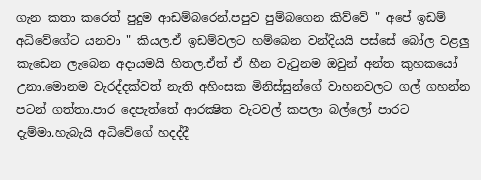ගැන කතා කරෙත් පුදුම ආඩම්බරෙන්.පපුව පුම්බගෙන කිව්වේ " අපේ ඉඩම් අධිවේගේට යනවා " කියල.ඒ ඉඩම්වලට හම්බෙන වන්දියයි පස්සේ බෝල වළලු කැඩෙන ලැබෙන අදායමයි හිතල.ඒත් ඒ හීන වැටුනම ඔවුන් අන්ත කුහකයෝ උනා.මොනම වැරද්දක්වත් නැති අහිංසක මිනිස්සුන්ගේ වාහනවලට ගල් ගහන්න පටන් ගත්තා.පාර දෙපැත්තේ ආරක්‍ෂිත වැටවල් කපලා බල්ලෝ පාරට දැම්මා.හැබැයි අධිවේගේ හදද්දී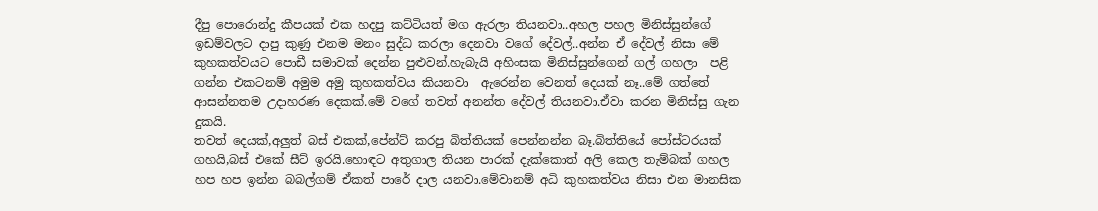දීපු පොරොන්දු කීපයක් එක හදපු කට්ටියත් මග ඇරලා තියනවා..අහල පහල මිනිස්සුන්ගේ ඉඩම්වලට දාපු කුණු එනම මනං සුද්ධ කරලා දෙනවා වගේ දේවල්..අන්න ඒ දේවල් නිසා මේ කුහකත්වයට පොඩී සමාවක් දෙන්න පුළුවන්.හැබැයි අහිංසක මිනිස්සුන්ගෙන් ගල් ගහලා  පළි ගන්න එකටනම් අමුම අමු කුහකත්වය කියනවා  ඇරෙන්න වෙනත් දෙයක් නෑ..මේ ගත්තේ ආසන්නතම උදාහරණ දෙකක්.මේ වගේ තවත් අනන්ත දේවල් තියනවා.ඒවා කරන මිනිස්සු ගැන දුකයි.
තවත් දෙයක්,අලුත් බස් එකක්,පේන්ට් කරපු බිත්තියක් පෙන්නන්න බෑ.බිත්තියේ පෝස්ටරයක් ගහයි,බස් එකේ සීට් ඉරයි.හොඳට අතුගාල තියන පාරක් දැක්කොත් අලි කෙල තැම්බක් ගහල හප හප ඉන්න බබල්ගම් ඒකත් පාරේ දාල යනවා.මේවානම් අධි කුහකත්වය නිසා එන මානසික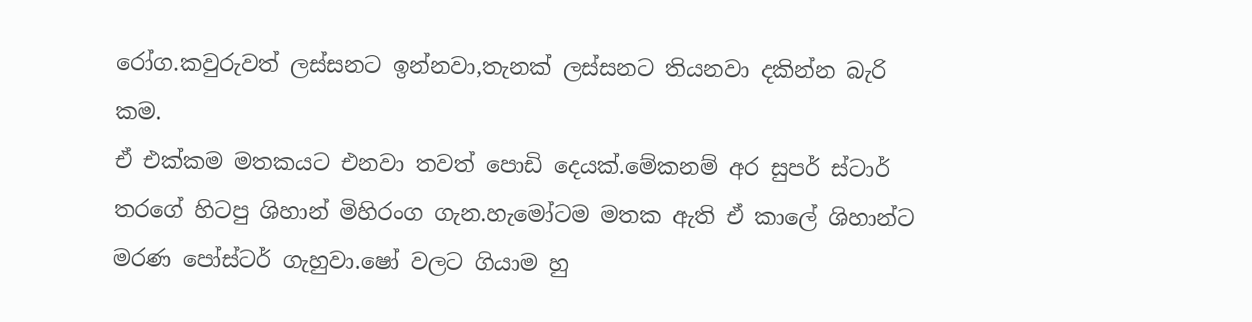රෝග.කවුරුවත් ලස්සනට ඉන්නවා,තැනක් ලස්සනට තියනවා දකින්න බැරි කම.
ඒ එක්කම මතකයට එනවා තවත් පොඩි දෙයක්.මේකනම් අර සුපර් ස්ටාර් තරගේ හිටපු ශිහාන් මිහිරංග ගැන.හැමෝටම මතක ඇති ඒ කාලේ ශිහාන්ට මරණ පෝස්ටර් ගැහුවා.ෂෝ වලට ගියාම හු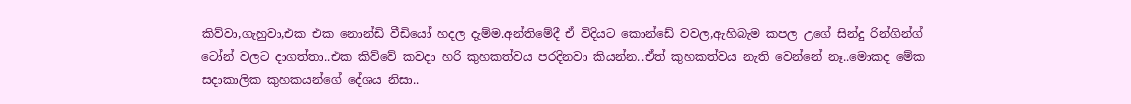කිව්වා,ගැහුවා,එක එක නොන්ඩි වීඩියෝ හදල දැම්ම.අන්තිමේදී ඒ විදියට කොන්ඩේ වවල,ඇහිබැම කපල උගේ සින්දු රින්ගින්ග් ටෝන් වලට දාගත්තා..එක කිව්වේ කවදා හරි කුහකත්වය පරදිනවා කියන්න..ඒත් කුහකත්වය නැති වෙන්නේ නෑ..මොකද මේක සදාකාලික කුහකයන්ගේ දේශය නිසා..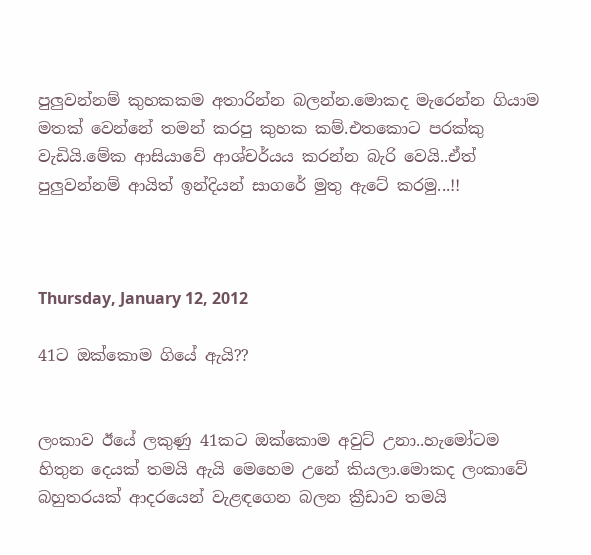පුලුවන්නම් කුහකකම අතාරින්න බලන්න.මොකද මැරෙන්න ගියාම මතක් වෙන්නේ තමන් කරපු කුහක කම්.එතකොට පරක්කු වැඩියි.මේක ආසියාවේ ආශ්චර්යය කරන්න බැරි වෙයි..ඒත් පුලුවන්නම් ආයිත් ඉන්දියන් සාගරේ මුතු ඇටේ කරමු...!!



Thursday, January 12, 2012

41ට ඔක්කොම ගියේ ඇයි??


ලංකාව ඊයේ ලකුණු 41කට ඔක්කොම අවුට් උනා..හැමෝටම හිතුන දෙයක් තමයි ඇයි මෙහෙම උනේ කියලා.මොකද ලංකාවේ බහුතරයක් ආදරයෙන් වැළඳගෙන බලන ක්‍රීඩාව තමයි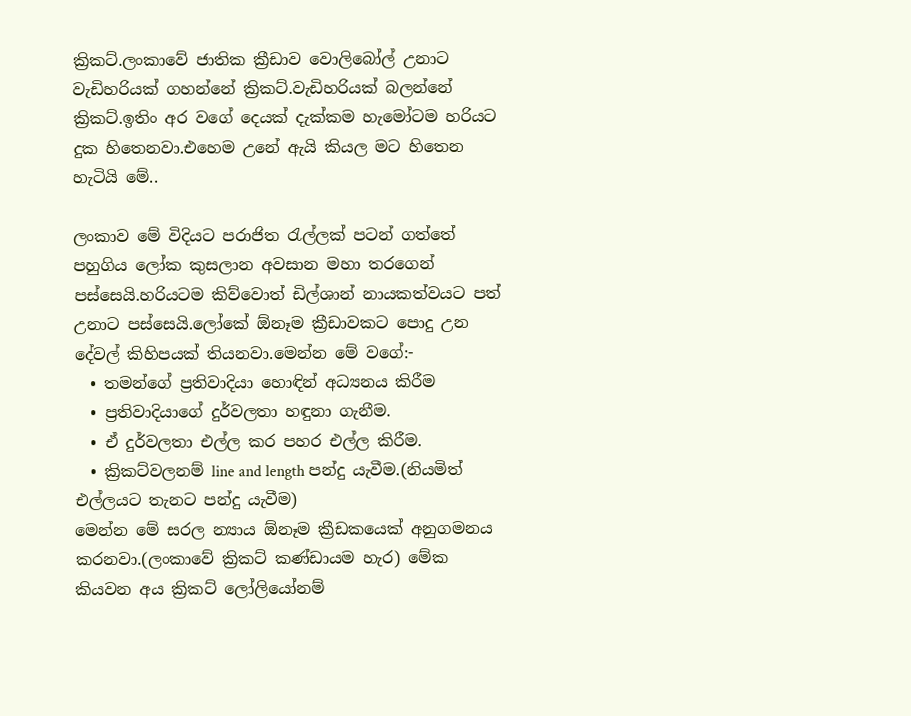ක්‍රිකට්.ලංකාවේ ජාතික ක්‍රීඩාව වොලිබෝල් උනාට වැඩිහරියක් ගහන්නේ ක්‍රිකට්.වැඩිහරියක් බලන්නේ ක්‍රිකට්.ඉතිං අර වගේ දෙයක් දැක්කම හැමෝටම හරියට දුක හිතෙනවා.එහෙම උනේ ඇයි කියල මට හිතෙන හැටියි මේ..

ලංකාව මේ විදියට පරාජිත රැල්ලක් පටන් ගත්තේ පහුගිය ලෝක කුසලාන අවසාන මහා තරගෙන් පස්සෙයි.හරියටම කිව්වොත් ඩිල්ශාන් නායකත්වයට පත් උනාට පස්සෙයි.ලෝකේ ඕනෑම ක්‍රීඩාවකට පොදු උන දේවල් කිහිපයක් තියනවා.මෙන්න මේ වගේ:-
  • තමන්ගේ ප්‍රතිවාදියා හොඳින් අධ්‍යනය කිරීම
  • ප්‍රතිවාදියාගේ දුර්වලතා හඳුනා ගැනීම.
  • ඒ දුර්වලතා එල්ල කර පහර එල්ල කිරීම.
  • ක්‍රිකට්වලනම් line and length පන්දු යැවීම.(නියමිත් එල්ලයට තැනට පන්දු යැවීම)
මෙන්න මේ සරල න්‍යාය ඕනෑම ක්‍රීඩකයෙක් අනුගමනය කරනවා.(ලංකාවේ ක්‍රිකට් කණ්ඩායම හැර) මේක කියවන අය ක්‍රිකට් ලෝලියෝනම්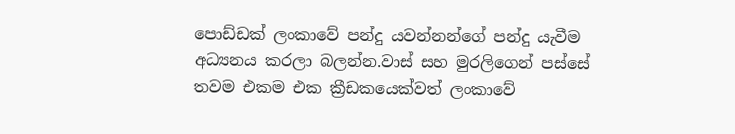පොඩ්ඩක් ලංකාවේ පන්දු යවන්නන්ගේ පන්දු යැවීම අධ්‍යනය කරලා බලන්න.වාස් සහ මුරලිගෙන් පස්සේ තවම එකම එක ක්‍රීඩකයෙක්වත් ලංකාවේ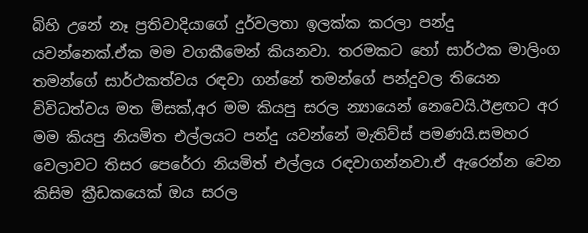බිහි උනේ නෑ ප්‍රතිවාදියාගේ දුර්වලතා ඉලක්ක කරලා පන්දු යවන්නෙක්.ඒක මම වගකීමෙන් කියනවා. තරමකට හෝ සාර්ථක මාලිංග තමන්ගේ සාර්ථකත්වය රඳවා ගන්නේ තමන්ගේ පන්දුවල තියෙන විවිධත්වය මත මිසක්,අර මම කියපු සරල න්‍යායෙන් නෙවෙයි.ඊළඟට අර මම කියපු නියමිත එල්ලයට පන්දු යවන්නේ මැතිව්ස් පමණයි.සමහර වෙලාවට තිසර පෙරේරා නියමිත් එල්ලය රඳවාගන්නවා.ඒ ඇරෙන්න වෙන කිසිම ක්‍රීඩකයෙක් ඔය සරල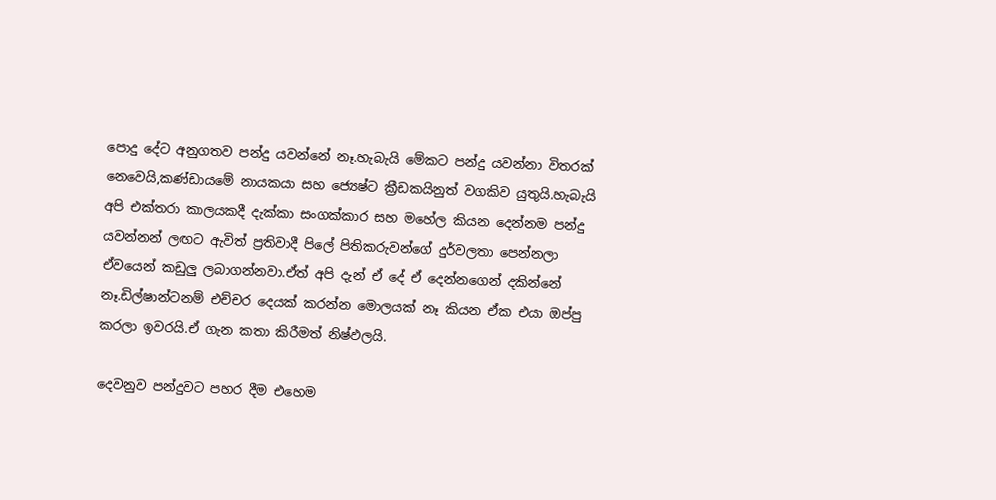පොදු දේට අනුගතව පන්දු යවන්නේ නෑ.හැබැයි මේකට පන්දු යවන්නා විතරක් නෙවෙයි,කණ්ඩායමේ නායකයා සහ ජ්‍යෙෂ්ට ක්‍රීඩකයිනුත් වගකිව යුතුයි.හැබැයි අපි එක්තරා කාලයකදී දැක්කා සංගක්කාර සහ මහේල කියන දෙන්නම පන්දු යවන්නන් ලඟට ඇවිත් ප්‍රතිවාදී පිලේ පිතිකරුවන්ගේ දුර්වලතා පෙන්නලා ඒවයෙන් කඩුලු ලබාගන්නවා.ඒත් අපි දැන් ඒ දේ ඒ දෙන්නගෙන් දකින්නේ නෑ.ඩිල්ෂාන්ටනම් එච්චර දෙයක් කරන්න මොලයක් නෑ කියන ඒක එයා ඔප්පු කරලා ඉවරයි.ඒ ගැන කතා කිරීමත් නිෂ්ඵලයි.

දෙවනුව පන්දුවට පහර දීම එහෙම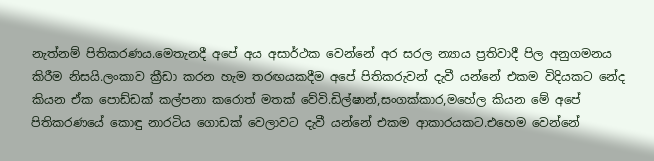නැත්නම් පිතිකරණය.මෙතැනදී අපේ අය අසාර්ථක වෙන්නේ අර සරල න්‍යාය ප්‍රතිවාදී පිල අනුගමනය කිරීම නිසයි.ලංකාව ක්‍රීඩා කරන හැම තරඟයකදීම අපේ පිතිකරුවන් දැවී යන්නේ එකම විදියකට නේද කියන ඒක පොඩ්ඩක් කල්පනා කරොත් මතක් වේවි.ඩිල්ෂාන්,සංගක්කාර,මහේල කියන මේ අපේ පිතිකරණයේ කොඳු නාරටිය ගොඩක් වෙලාවට දැවී යන්නේ එකම ආකාරයකට.එහෙම වෙන්නේ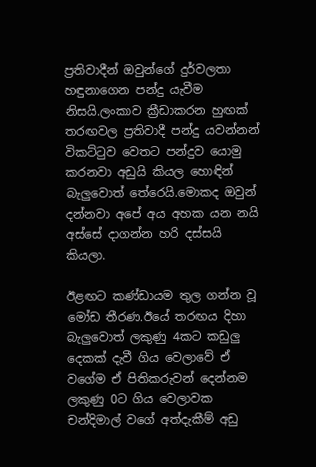ප්‍රතිවාදීන් ඔවුන්ගේ දුර්වලතා හඳුනාගෙන පන්දු යැවීම නිසයි.ලංකාව ක්‍රීඩාකරන හුඟක් තරඟවල ප්‍රතිවාදී පන්දු යවන්නන් විකට්ටුව වෙතට පන්දුව යොමු කරනවා අඩුයි කියල හොඳින් බැලුවොත් තේරෙයි.මොකද ඔවුන් දන්නවා අපේ අය අහක යන නයි අස්සේ දාගන්න හරි දස්සයි කියලා.

ඊළඟට කණ්ඩායම තුල ගන්න වූ මෝඩ තීරණ.ඊයේ තරඟය දිහා බැලුවොත් ලකුණු 4කට කඩුලු දෙකක් දැවී ගිය වෙලාවේ ඒ වගේම ඒ පිතිකරුවන් දෙන්නම ලකුණු 0ට ගිය වෙලාවක චන්දිමාල් වගේ අත්දැකීම් අඩු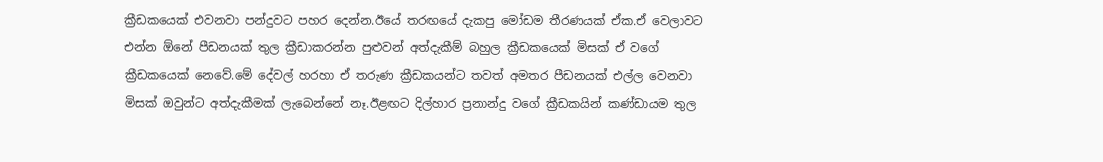ක්‍රීඩකයෙක් එවනවා පන්දුවට පහර දෙන්න.ඊයේ තරඟයේ දැකපු මෝඩම තීරණයක් ඒක.ඒ වෙලාවට එන්න ඕනේ පීඩනයක් තුල ක්‍රීඩාකරන්න පුළුවන් අත්දැකීම් බහුල ක්‍රීඩකයෙක් මිසක් ඒ වගේ ක්‍රීඩකයෙක් නෙවේ.මේ දේවල් හරහා ඒ තරුණ ක්‍රීඩකයන්ට තවත් අමතර පීඩනයක් එල්ල වෙනවා මිසක් ඔවුන්ට අත්දැකීමක් ලැබෙන්නේ නෑ.ඊළඟට දිල්හාර ප්‍රනාන්දු වගේ ක්‍රීඩකයින් කණ්ඩායම තුල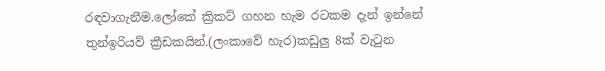රඳවාගැනීම.ලෝකේ ක්‍රිකට් ගහන හැම රටකම දැන් ඉන්නේ තුන්ඉරියව් ක්‍රීඩකයින්.(ලංකාවේ හැර)කඩුලු 8ක් වැටුන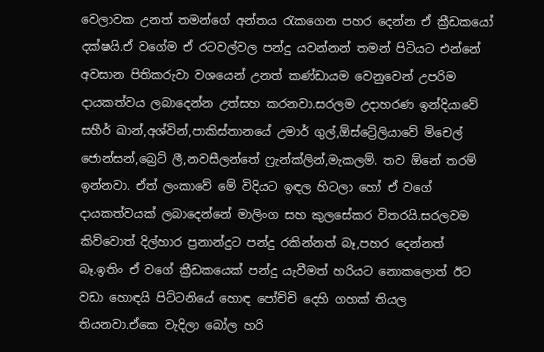වෙලාවක උනත් තමන්ගේ අන්තය රැකගෙන පහර දෙන්න ඒ ක්‍රීඩකයෝ දක්ෂයි.ඒ වගේම ඒ රටවල්වල පන්දු යවන්නන් තමන් පිටියට එන්නේ අවසාන පිතිකරුවා වශයෙන් උනත් කණ්ඩායම වෙනුවෙන් උපරිම දායකත්වය ලබාදෙන්න උත්සහ කරනවා.සරලම උදාහරණ ඉන්දියාවේ සහීර් ඛාන්,අශ්වින්,පාකිස්තානයේ උමාර් ගුල්,ඕස්ට්‍රේලියාවේ මිචෙල් ජොන්සන්,බ්‍රෙට් ලී,නවසීලන්තේ ෆ්‍රැන්ක්ලින්,මැකලම්. තව ඕනේ තරම් ඉන්නවා. ඒත් ලංකාවේ මේ විදියට ඉඳල හිටලා හෝ ඒ වගේ දායකත්වයක් ලබාදෙන්නේ මාලිංග සහ කුලසේකර විතරයි.සරලවම කිව්වොත් දිල්හාර ප්‍රනාන්දුට පන්දු රකින්නත් බෑ,පහර දෙන්නත් බෑ.ඉතිං ඒ වගේ ක්‍රීඩකයෙක් පන්දු යැවීමත් හරියට නොකලොත් ඊට වඩා හොඳයි පිට්ටනියේ හොඳ පෝච්චි දෙහි ගහක් තියල තියනවා.ඒකෙ වැදිලා බෝල හරි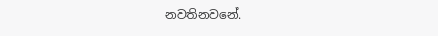නවතිනවනේ.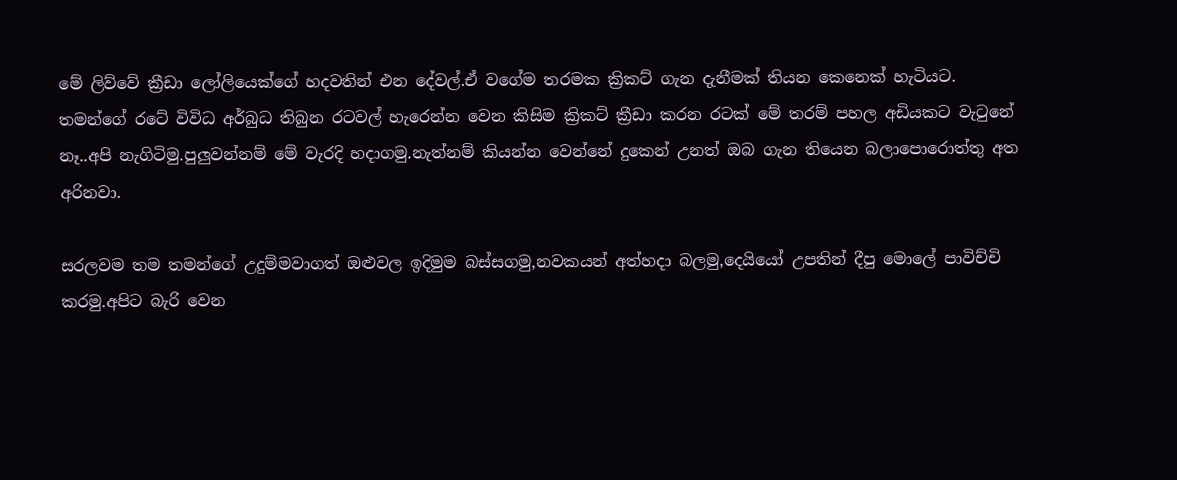මේ ලිව්වේ ක්‍රීඩා ලෝලියෙක්ගේ හදවතින් එන දේවල්.ඒ වගේම තරමක ක්‍රිකට් ගැන දැනීමක් තියන කෙනෙක් හැටියට.
තමන්ගේ රටේ විවිධ අර්බුධ තිබුන රටවල් හැරෙන්න වෙන කිසිම ක්‍රිකට් ක්‍රීඩා කරන රටක් මේ තරම් පහල අඩියකට වැටුනේ නෑ..අපි නැගිටිමු.පුලුවන්නම් මේ වැරදි හදාගමු.නැත්නම් කියන්න වෙන්නේ දුකෙන් උනත් ඔබ ගැන තියෙන බලාපොරොත්තු අත අරිනවා.

සරලවම තම තමන්ගේ උදුම්මවාගත් ඔළුවල ඉදිමුම බස්සගමු,නවකයන් අත්හදා බලමු,දෙයියෝ උපතින් දීපු මොලේ පාවිච්චි කරමු.අපිට බැරි වෙන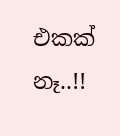එකක් නෑ..!!